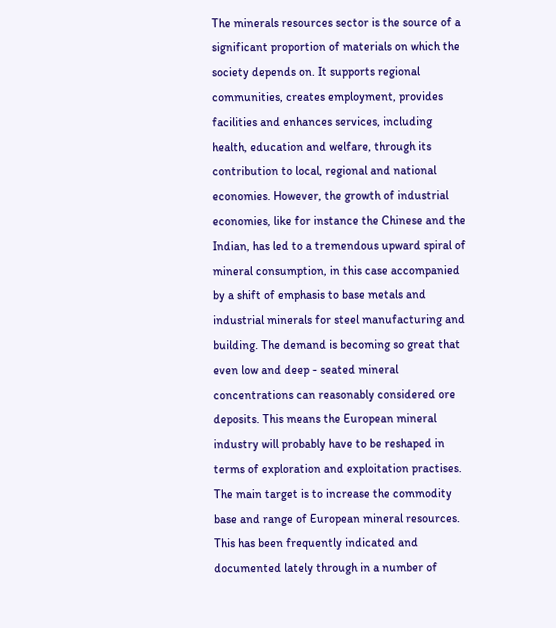The minerals resources sector is the source of a significant proportion of materials on which the society depends on. It supports regional communities, creates employment, provides facilities and enhances services, including health, education and welfare, through its contribution to local, regional and national economies. However, the growth of industrial economies, like for instance the Chinese and the Indian, has led to a tremendous upward spiral of mineral consumption, in this case accompanied by a shift of emphasis to base metals and industrial minerals for steel manufacturing and building. The demand is becoming so great that even low and deep - seated mineral concentrations can reasonably considered ore deposits. This means the European mineral industry will probably have to be reshaped in terms of exploration and exploitation practises. The main target is to increase the commodity base and range of European mineral resources. This has been frequently indicated and documented lately through in a number of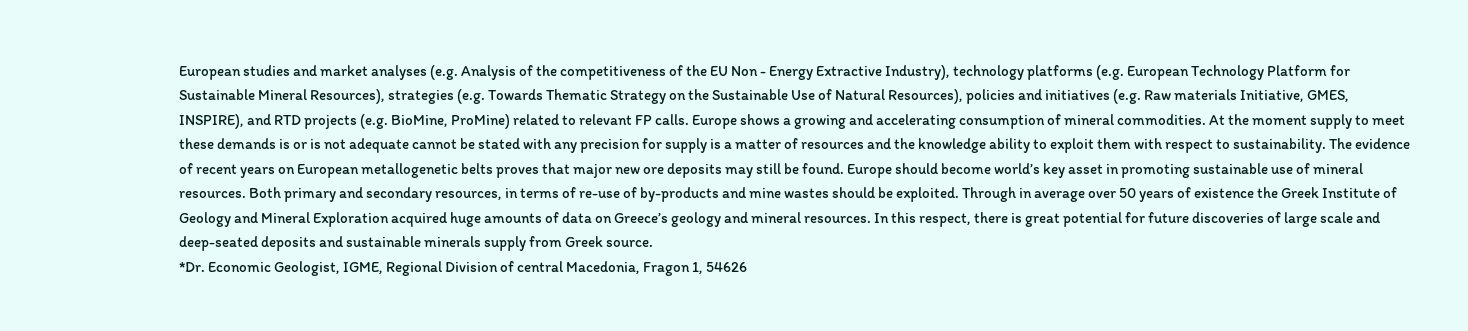European studies and market analyses (e.g. Analysis of the competitiveness of the EU Non - Energy Extractive Industry), technology platforms (e.g. European Technology Platform for Sustainable Mineral Resources), strategies (e.g. Towards Thematic Strategy on the Sustainable Use of Natural Resources), policies and initiatives (e.g. Raw materials Initiative, GMES, INSPIRE), and RTD projects (e.g. BioMine, ProMine) related to relevant FP calls. Europe shows a growing and accelerating consumption of mineral commodities. At the moment supply to meet these demands is or is not adequate cannot be stated with any precision for supply is a matter of resources and the knowledge ability to exploit them with respect to sustainability. The evidence of recent years on European metallogenetic belts proves that major new ore deposits may still be found. Europe should become world’s key asset in promoting sustainable use of mineral resources. Both primary and secondary resources, in terms of re-use of by-products and mine wastes should be exploited. Through in average over 50 years of existence the Greek Institute of Geology and Mineral Exploration acquired huge amounts of data on Greece’s geology and mineral resources. In this respect, there is great potential for future discoveries of large scale and deep-seated deposits and sustainable minerals supply from Greek source.
*Dr. Economic Geologist, IGME, Regional Division of central Macedonia, Fragon 1, 54626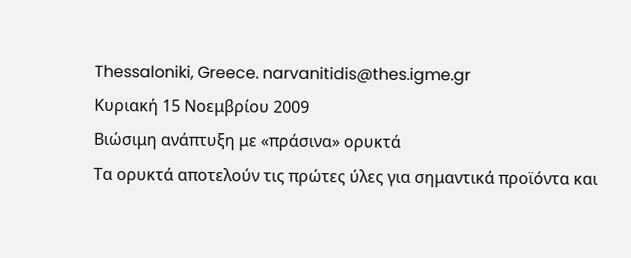Thessaloniki, Greece. narvanitidis@thes.igme.gr
Κυριακή 15 Νοεμβρίου 2009
Βιώσιμη ανάπτυξη με «πράσινα» ορυκτά
Τα ορυκτά αποτελούν τις πρώτες ύλες για σημαντικά προϊόντα και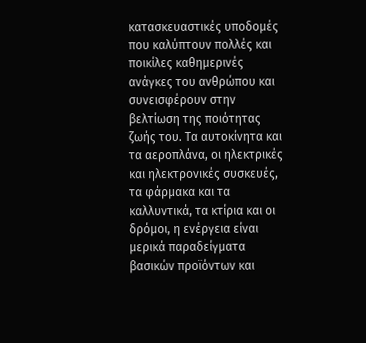κατασκευαστικές υποδομές που καλύπτουν πολλές και ποικίλες καθημερινές ανάγκες του ανθρώπου και συνεισφέρουν στην βελτίωση της ποιότητας ζωής του. Τα αυτοκίνητα και τα αεροπλάνα, οι ηλεκτρικές και ηλεκτρονικές συσκευές, τα φάρμακα και τα καλλυντικά, τα κτίρια και οι δρόμοι, η ενέργεια είναι μερικά παραδείγματα βασικών προϊόντων και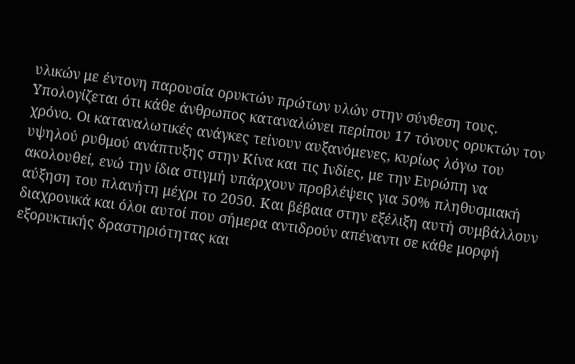υλικών με έντονη παρουσία ορυκτών πρώτων υλών στην σύνθεση τους. Υπολογίζεται ότι κάθε άνθρωπος καταναλώνει περίπου 17 τόνους ορυκτών τον χρόνο. Οι καταναλωτικές ανάγκες τείνουν αυξανόμενες, κυρίως λόγω του υψηλού ρυθμού ανάπτυξης στην Κίνα και τις Ινδίες, με την Ευρώπη να ακολουθεί, ενώ την ίδια στιγμή υπάρχουν προβλέψεις για 50% πληθυσμιακή αύξηση του πλανήτη μέχρι το 2050. Και βέβαια στην εξέλιξη αυτή συμβάλλουν διαχρονικά και όλοι αυτοί που σήμερα αντιδρούν απέναντι σε κάθε μορφή εξορυκτικής δραστηριότητας και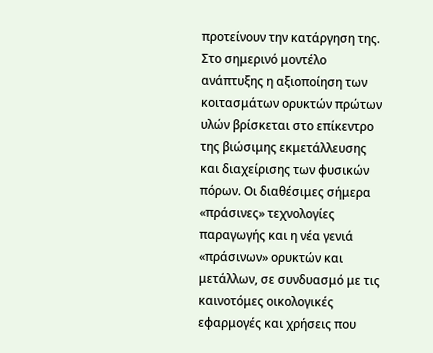προτείνουν την κατάργηση της. Στο σημερινό μοντέλο ανάπτυξης η αξιοποίηση των κοιτασμάτων ορυκτών πρώτων υλών βρίσκεται στο επίκεντρο της βιώσιμης εκμετάλλευσης και διαχείρισης των φυσικών πόρων. Οι διαθέσιμες σήμερα «πράσινες» τεχνολογίες παραγωγής και η νέα γενιά «πράσινων» ορυκτών και μετάλλων, σε συνδυασμό με τις καινοτόμες οικολογικές εφαρμογές και χρήσεις που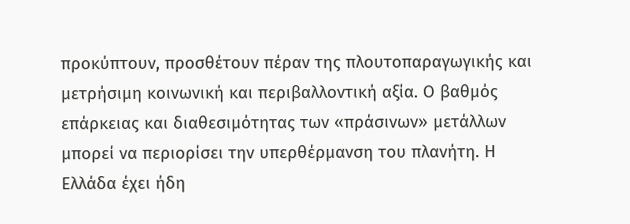προκύπτουν, προσθέτουν πέραν της πλουτοπαραγωγικής και μετρήσιμη κοινωνική και περιβαλλοντική αξία. Ο βαθμός επάρκειας και διαθεσιμότητας των «πράσινων» μετάλλων μπορεί να περιορίσει την υπερθέρμανση του πλανήτη. Η Ελλάδα έχει ήδη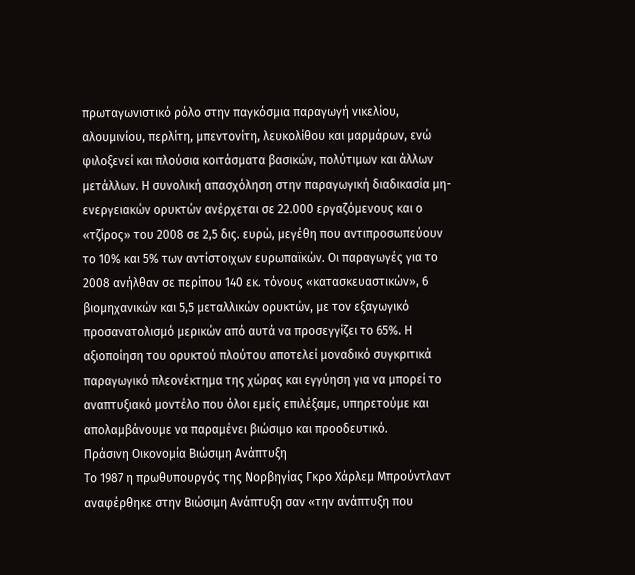πρωταγωνιστικό ρόλο στην παγκόσμια παραγωγή νικελίου, αλουμινίου, περλίτη, μπεντονίτη, λευκολίθου και μαρμάρων, ενώ φιλοξενεί και πλούσια κοιτάσματα βασικών, πολύτιμων και άλλων μετάλλων. Η συνολική απασχόληση στην παραγωγική διαδικασία μη-ενεργειακών ορυκτών ανέρχεται σε 22.000 εργαζόμενους και ο «τζίρος» του 2008 σε 2,5 δις. ευρώ, μεγέθη που αντιπροσωπεύουν το 10% και 5% των αντίστοιχων ευρωπαϊκών. Οι παραγωγές για το 2008 ανήλθαν σε περίπου 140 εκ. τόνους «κατασκευαστικών», 6 βιομηχανικών και 5,5 μεταλλικών ορυκτών, με τον εξαγωγικό προσανατολισμό μερικών από αυτά να προσεγγίζει το 65%. Η αξιοποίηση του ορυκτού πλούτου αποτελεί μοναδικό συγκριτικά παραγωγικό πλεονέκτημα της χώρας και εγγύηση για να μπορεί το αναπτυξιακό μοντέλο που όλοι εμείς επιλέξαμε, υπηρετούμε και απολαμβάνουμε να παραμένει βιώσιμο και προοδευτικό.
Πράσινη Οικονομία Βιώσιμη Ανάπτυξη
Το 1987 η πρωθυπουργός της Νορβηγίας Γκρο Χάρλεμ Μπρούντλαντ αναφέρθηκε στην Βιώσιμη Ανάπτυξη σαν «την ανάπτυξη που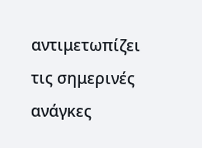αντιμετωπίζει τις σημερινές ανάγκες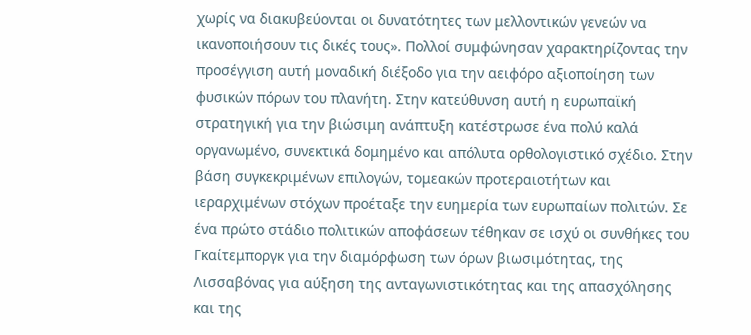χωρίς να διακυβεύονται οι δυνατότητες των μελλοντικών γενεών να ικανοποιήσουν τις δικές τους». Πολλοί συμφώνησαν χαρακτηρίζοντας την προσέγγιση αυτή μοναδική διέξοδο για την αειφόρο αξιοποίηση των φυσικών πόρων του πλανήτη. Στην κατεύθυνση αυτή η ευρωπαϊκή στρατηγική για την βιώσιμη ανάπτυξη κατέστρωσε ένα πολύ καλά οργανωμένο, συνεκτικά δομημένο και απόλυτα ορθολογιστικό σχέδιο. Στην βάση συγκεκριμένων επιλογών, τομεακών προτεραιοτήτων και ιεραρχιμένων στόχων προέταξε την ευημερία των ευρωπαίων πολιτών. Σε ένα πρώτο στάδιο πολιτικών αποφάσεων τέθηκαν σε ισχύ οι συνθήκες του Γκαίτεμποργκ για την διαμόρφωση των όρων βιωσιμότητας, της Λισσαβόνας για αύξηση της ανταγωνιστικότητας και της απασχόλησης και της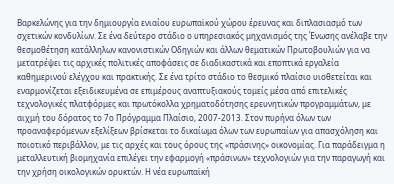Βαρκελώνης για την δημιουργία ενιαίου ευρωπαϊκού χώρου έρευνας και διπλασιασμό των σχετικών κονδυλίων. Σε ένα δεύτερο στάδιο ο υπηρεσιακός μηχανισμός της Ένωσης ανέλαβε την θεσμοθέτηση κατάλληλων κανονιστικών Οδηγιών και άλλων θεματικών Πρωτοβουλιών για να μετατρέψει τις αρχικές πολιτικές αποφάσεις σε διαδικαστικά και εποπτικά εργαλεία καθημερινού ελέγχου και πρακτικής. Σε ένα τρίτο στάδιο το θεσμικό πλαίσιο υιοθετείται και εναρμονίζεται εξειδικευμένα σε επιμέρους αναπτυξιακούς τομείς μέσα από επιτελικές τεχνολογικές πλατφόρμες και πρωτόκολλα χρηματοδότησης ερευνητικών προγραμμάτων, με αιχμή του δόρατος το 7ο Πρόγραμμα Πλαίσιο, 2007-2013. Στον πυρήνα όλων των προαναφερόμενων εξελίξεων βρίσκεται το δικαίωμα όλων των ευρωπαίων για απασχόληση και ποιοτικό περιβάλλον, με τις αρχές και τους όρους της «πράσινης» οικονομίας. Για παράδειγμα η μεταλλευτική βιομηχανία επιλέγει την εφαρμογή «πράσινων» τεχνολογιών για την παραγωγή και την χρήση οικολογικών ορυκτών. Η νέα ευρωπαϊκή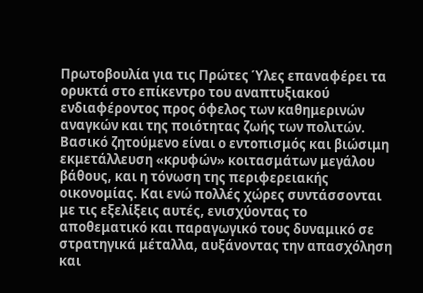Πρωτοβουλία για τις Πρώτες Ύλες επαναφέρει τα ορυκτά στο επίκεντρο του αναπτυξιακού ενδιαφέροντος προς όφελος των καθημερινών αναγκών και της ποιότητας ζωής των πολιτών. Βασικό ζητούμενο είναι ο εντοπισμός και βιώσιμη εκμετάλλευση «κρυφών» κοιτασμάτων μεγάλου βάθους, και η τόνωση της περιφερειακής οικονομίας. Και ενώ πολλές χώρες συντάσσονται με τις εξελίξεις αυτές, ενισχύοντας το αποθεματικό και παραγωγικό τους δυναμικό σε στρατηγικά μέταλλα, αυξάνοντας την απασχόληση και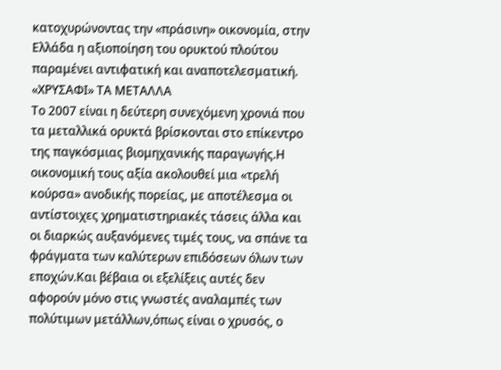κατοχυρώνοντας την «πράσινη» οικονομία, στην Ελλάδα η αξιοποίηση του ορυκτού πλούτου παραμένει αντιφατική και αναποτελεσματική.
«ΧΡΥΣΑΦΙ» ΤΑ ΜΕΤΑΛΛΑ
Το 2007 είναι η δεύτερη συνεχόμενη χρονιά που τα μεταλλικά ορυκτά βρίσκονται στο επίκεντρο της παγκόσμιας βιομηχανικής παραγωγής.Η οικονομική τους αξία ακολουθεί μια «τρελή κούρσα» ανοδικής πορείας, με αποτέλεσμα οι αντίστοιχες χρηματιστηριακές τάσεις άλλα και οι διαρκώς αυξανόμενες τιμές τους, να σπάνε τα φράγματα των καλύτερων επιδόσεων όλων των εποχών.Και βέβαια οι εξελίξεις αυτές δεν αφορούν μόνο στις γνωστές αναλαμπές των πολύτιμων μετάλλων,όπως είναι ο χρυσός, ο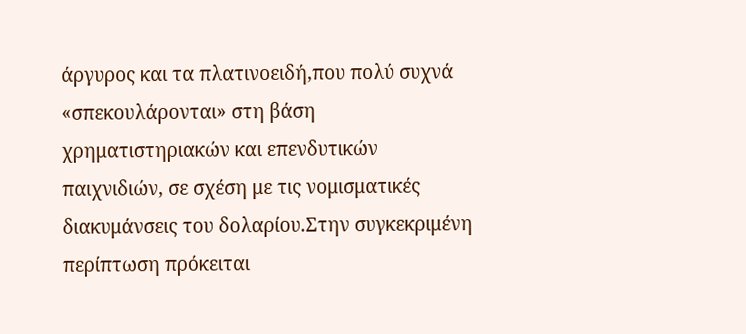άργυρος και τα πλατινοειδή,που πολύ συχνά «σπεκουλάρονται» στη βάση χρηματιστηριακών και επενδυτικών παιχνιδιών, σε σχέση με τις νομισματικές διακυμάνσεις του δολαρίου.Στην συγκεκριμένη περίπτωση πρόκειται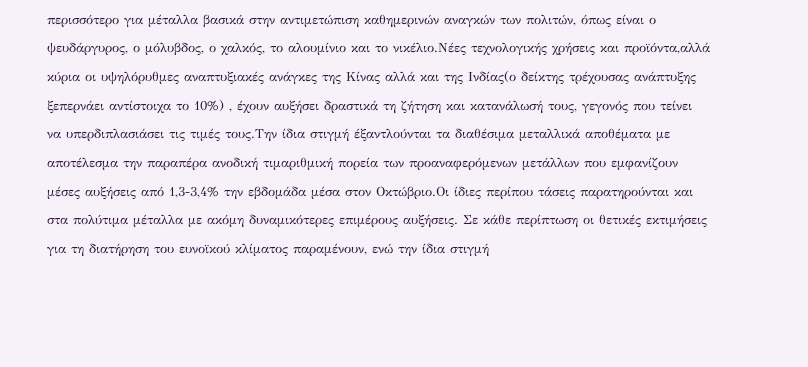περισσότερο για μέταλλα βασικά στην αντιμετώπιση καθημερινών αναγκών των πολιτών, όπως είναι ο ψευδάργυρος, ο μόλυβδος, ο χαλκός, το αλουμίνιο και το νικέλιο.Νέες τεχνολογικής χρήσεις και προϊόντα,αλλά κύρια οι υψηλόρυθμες αναπτυξιακές ανάγκες της Κίνας αλλά και της Ινδίας(ο δείκτης τρέχουσας ανάπτυξης ξεπερνάει αντίστοιχα το 10%) , έχουν αυξήσει δραστικά τη ζήτηση και κατανάλωσή τους, γεγονός που τείνει να υπερδιπλασιάσει τις τιμές τους.Την ίδια στιγμή έξαντλούνται τα διαθέσιμα μεταλλικά αποθέματα με αποτέλεσμα την παραπέρα ανοδική τιμαριθμική πορεία των προαναφερόμενων μετάλλων που εμφανίζουν μέσες αυξήσεις από 1,3-3,4% την εβδομάδα μέσα στον Οκτώβριο.Οι ίδιες περίπου τάσεις παρατηρούνται και στα πολύτιμα μέταλλα με ακόμη δυναμικότερες επιμέρους αυξήσεις. Σε κάθε περίπτωση οι θετικές εκτιμήσεις για τη διατήρηση του ευνοϊκού κλίματος παραμένουν, ενώ την ίδια στιγμή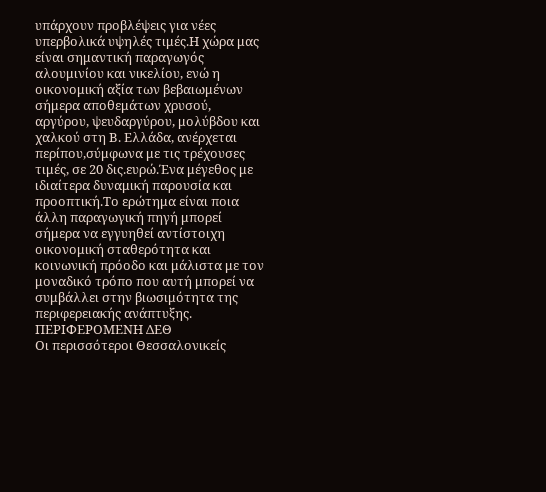υπάρχουν προβλέψεις για νέες υπερβολικά υψηλές τιμές.Η χώρα μας είναι σημαντική παραγωγός αλουμινίου και νικελίου, ενώ η οικονομική αξία των βεβαιωμένων σήμερα αποθεμάτων χρυσού, αργύρου, ψευδαργύρου, μολύβδου και χαλκού στη Β. Ελλάδα, ανέρχεται περίπου,σύμφωνα με τις τρέχουσες τιμές, σε 20 δις.ευρώ.Ένα μέγεθος με ιδιαίτερα δυναμική παρουσία και προοπτική.Το ερώτημα είναι ποια άλλη παραγωγική πηγή μπορεί σήμερα να εγγυηθεί αντίστοιχη οικονομική σταθερότητα και κοινωνική πρόοδο και μάλιστα με τον μοναδικό τρόπο που αυτή μπορεί να συμβάλλει στην βιωσιμότητα της περιφερειακής ανάπτυξης.
ΠΕΡΙΦΕΡΟΜΕΝΗ ΔΕΘ
Οι περισσότεροι Θεσσαλονικείς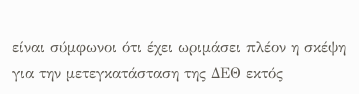είναι σύμφωνοι ότι έχει ωριμάσει πλέον η σκέψη για την μετεγκατάσταση της ΔΕΘ εκτός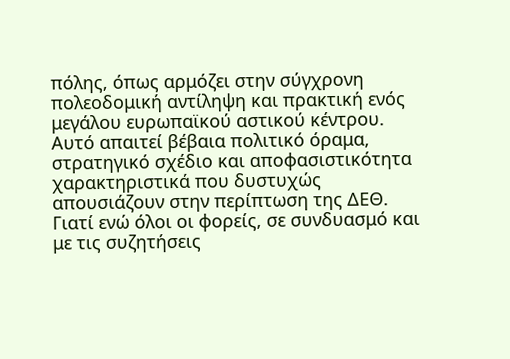πόλης, όπως αρμόζει στην σύγχρονη πολεοδομική αντίληψη και πρακτική ενός μεγάλου ευρωπαϊκού αστικού κέντρου. Αυτό απαιτεί βέβαια πολιτικό όραμα, στρατηγικό σχέδιο και αποφασιστικότητα χαρακτηριστικά που δυστυχώς απουσιάζουν στην περίπτωση της ΔΕΘ. Γιατί ενώ όλοι οι φορείς, σε συνδυασμό και με τις συζητήσεις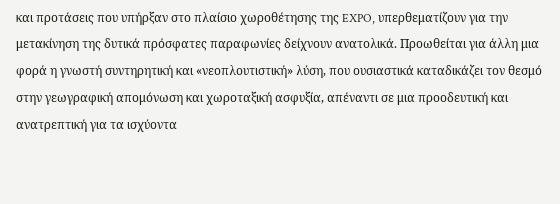και προτάσεις που υπήρξαν στο πλαίσιο χωροθέτησης της EXPO, υπερθεματίζουν για την μετακίνηση της δυτικά πρόσφατες παραφωνίες δείχνουν ανατολικά. Προωθείται για άλλη μια φορά η γνωστή συντηρητική και «νεοπλουτιστική» λύση, που ουσιαστικά καταδικάζει τον θεσμό στην γεωγραφική απομόνωση και χωροταξική ασφυξία, απέναντι σε μια προοδευτική και ανατρεπτική για τα ισχύοντα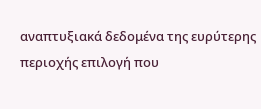αναπτυξιακά δεδομένα της ευρύτερης περιοχής επιλογή που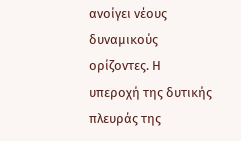ανοίγει νέους δυναμικούς ορίζοντες. Η υπεροχή της δυτικής πλευράς της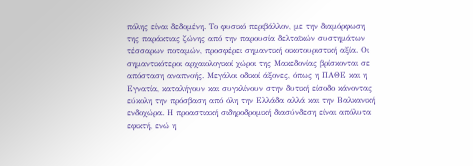πόλης είναι δεδομένη. Το φυσικό περιβάλλον, με την διαμόρφωση της παράκτιας ζώνης από την παρουσία δελταϊκών συστημάτων τέσσαρων ποταμών, προσφέρει σημαντική οικοτουριστική αξία. Οι σημαντικότεροι αρχαιολογικοί χώροι της Μακεδονίας βρίσκονται σε απόσταση αναπνοής. Μεγάλοι οδικοί άξονες, όπως η ΠΑΘΕ και η Εγνατία, καταλήγουν και συγκλίνουν στην δυτική είσοδο κάνοντας εύκολη την πρόσβαση από όλη την Ελλάδα αλλά και την Βαλκανική ενδοχώρα. Η προαστιακή σιδηροδρομική διασύνδεση είναι απόλυτα εφικτή, ενώ η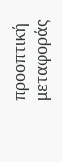προοπτική μεταφοράς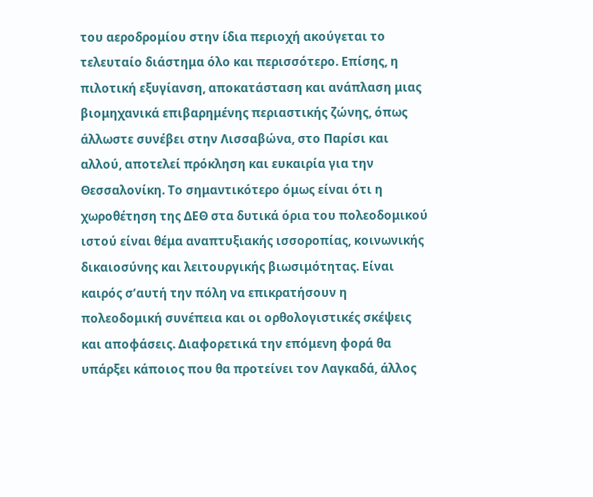του αεροδρομίου στην ίδια περιοχή ακούγεται το τελευταίο διάστημα όλο και περισσότερο. Επίσης, η πιλοτική εξυγίανση, αποκατάσταση και ανάπλαση μιας βιομηχανικά επιβαρημένης περιαστικής ζώνης, όπως άλλωστε συνέβει στην Λισσαβώνα, στο Παρίσι και αλλού, αποτελεί πρόκληση και ευκαιρία για την Θεσσαλονίκη. Το σημαντικότερο όμως είναι ότι η χωροθέτηση της ΔΕΘ στα δυτικά όρια του πολεοδομικού ιστού είναι θέμα αναπτυξιακής ισσοροπίας, κοινωνικής δικαιοσύνης και λειτουργικής βιωσιμότητας. Είναι καιρός σ’αυτή την πόλη να επικρατήσουν η πολεοδομική συνέπεια και οι ορθολογιστικές σκέψεις και αποφάσεις. Διαφορετικά την επόμενη φορά θα υπάρξει κάποιος που θα προτείνει τον Λαγκαδά, άλλος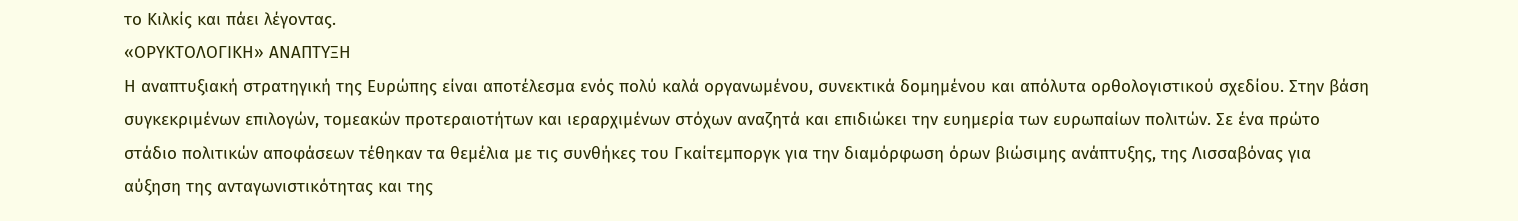το Κιλκίς και πάει λέγοντας.
«ΟΡΥΚΤΟΛΟΓΙΚΗ» ΑΝΑΠΤΥΞΗ
Η αναπτυξιακή στρατηγική της Ευρώπης είναι αποτέλεσμα ενός πολύ καλά οργανωμένου, συνεκτικά δομημένου και απόλυτα ορθολογιστικού σχεδίου. Στην βάση συγκεκριμένων επιλογών, τομεακών προτεραιοτήτων και ιεραρχιμένων στόχων αναζητά και επιδιώκει την ευημερία των ευρωπαίων πολιτών. Σε ένα πρώτο στάδιο πολιτικών αποφάσεων τέθηκαν τα θεμέλια με τις συνθήκες του Γκαίτεμποργκ για την διαμόρφωση όρων βιώσιμης ανάπτυξης, της Λισσαβόνας για αύξηση της ανταγωνιστικότητας και της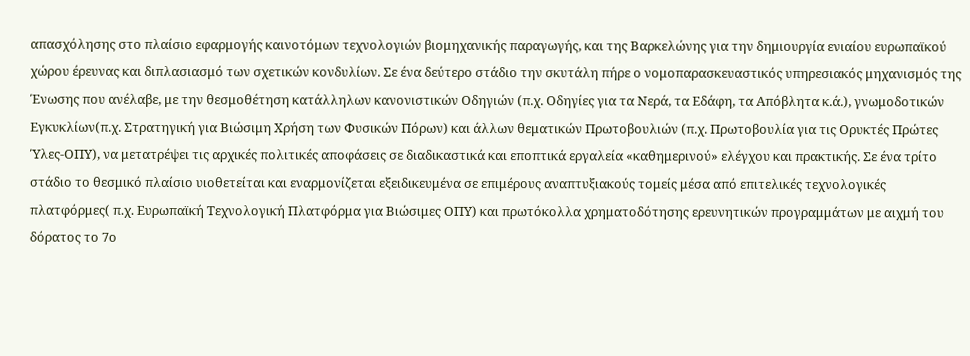απασχόλησης στο πλαίσιο εφαρμογής καινοτόμων τεχνολογιών βιομηχανικής παραγωγής, και της Βαρκελώνης για την δημιουργία ενιαίου ευρωπαϊκού χώρου έρευνας και διπλασιασμό των σχετικών κονδυλίων. Σε ένα δεύτερο στάδιο την σκυτάλη πήρε ο νομοπαρασκευαστικός υπηρεσιακός μηχανισμός της Ένωσης που ανέλαβε, με την θεσμοθέτηση κατάλληλων κανονιστικών Οδηγιών (π.χ. Οδηγίες για τα Νερά, τα Εδάφη, τα Απόβλητα κ.ά.), γνωμοδοτικών Εγκυκλίων(π.χ. Στρατηγική για Βιώσιμη Χρήση των Φυσικών Πόρων) και άλλων θεματικών Πρωτοβουλιών (π.χ. Πρωτοβουλία για τις Ορυκτές Πρώτες Ύλες-ΟΠΥ), να μετατρέψει τις αρχικές πολιτικές αποφάσεις σε διαδικαστικά και εποπτικά εργαλεία «καθημερινού» ελέγχου και πρακτικής. Σε ένα τρίτο στάδιο το θεσμικό πλαίσιο υιοθετείται και εναρμονίζεται εξειδικευμένα σε επιμέρους αναπτυξιακούς τομείς μέσα από επιτελικές τεχνολογικές πλατφόρμες( π.χ. Ευρωπαϊκή Τεχνολογική Πλατφόρμα για Βιώσιμες ΟΠΥ) και πρωτόκολλα χρηματοδότησης ερευνητικών προγραμμάτων με αιχμή του δόρατος το 7ο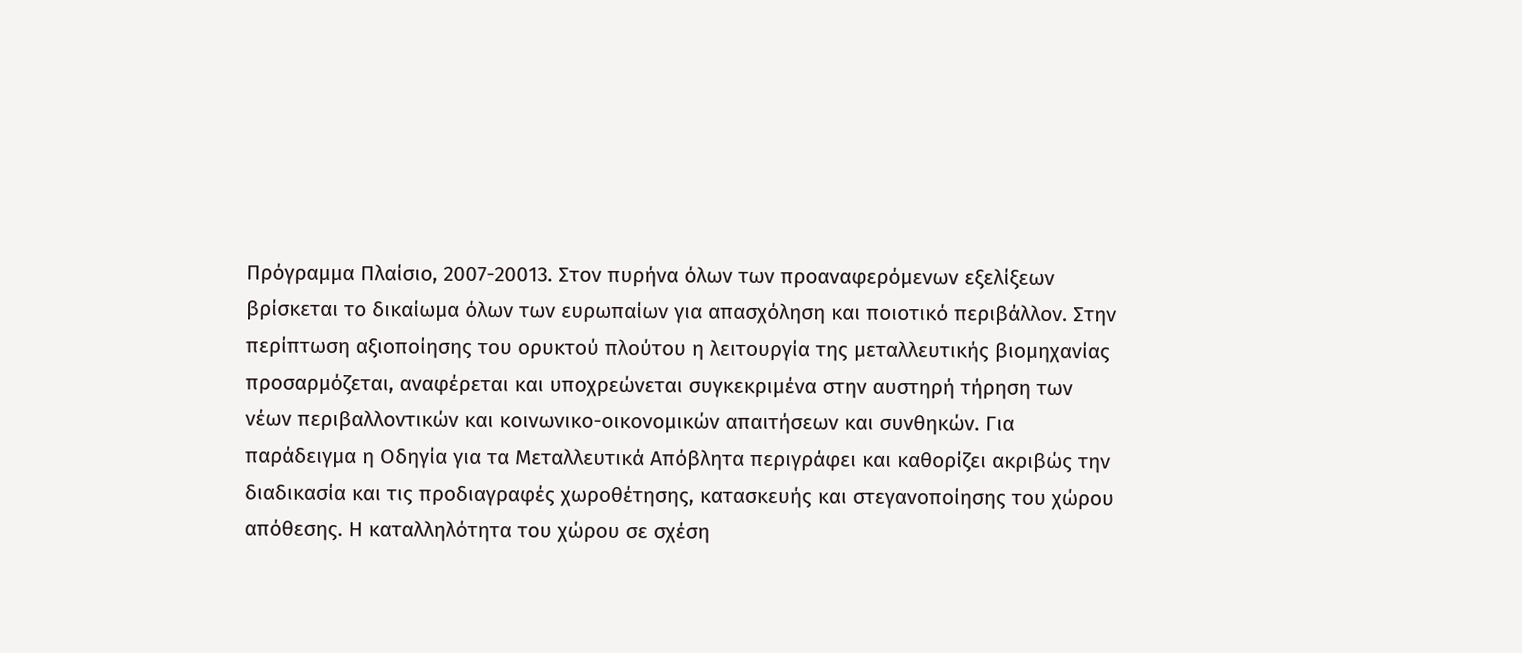Πρόγραμμα Πλαίσιο, 2007-20013. Στον πυρήνα όλων των προαναφερόμενων εξελίξεων βρίσκεται το δικαίωμα όλων των ευρωπαίων για απασχόληση και ποιοτικό περιβάλλον. Στην περίπτωση αξιοποίησης του ορυκτού πλούτου η λειτουργία της μεταλλευτικής βιομηχανίας προσαρμόζεται, αναφέρεται και υποχρεώνεται συγκεκριμένα στην αυστηρή τήρηση των νέων περιβαλλοντικών και κοινωνικο-οικονομικών απαιτήσεων και συνθηκών. Για παράδειγμα η Οδηγία για τα Μεταλλευτικά Απόβλητα περιγράφει και καθορίζει ακριβώς την διαδικασία και τις προδιαγραφές χωροθέτησης, κατασκευής και στεγανοποίησης του χώρου απόθεσης. Η καταλληλότητα του χώρου σε σχέση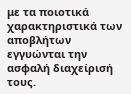με τα ποιοτικά χαρακτηριστικά των αποβλήτων εγγυώνται την ασφαλή διαχείρισή τους.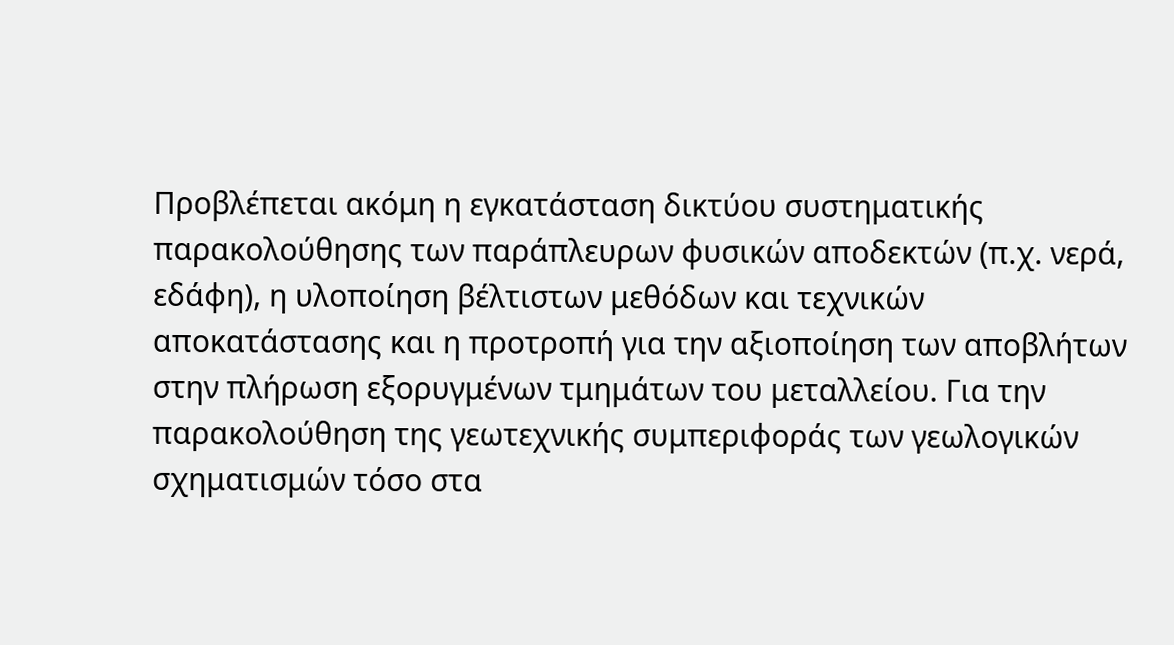Προβλέπεται ακόμη η εγκατάσταση δικτύου συστηματικής παρακολούθησης των παράπλευρων φυσικών αποδεκτών (π.χ. νερά, εδάφη), η υλοποίηση βέλτιστων μεθόδων και τεχνικών αποκατάστασης και η προτροπή για την αξιοποίηση των αποβλήτων στην πλήρωση εξορυγμένων τμημάτων του μεταλλείου. Για την παρακολούθηση της γεωτεχνικής συμπεριφοράς των γεωλογικών σχηματισμών τόσο στα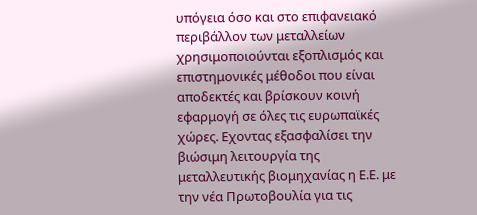υπόγεια όσο και στο επιφανειακό περιβάλλον των μεταλλείων χρησιμοποιούνται εξοπλισμός και επιστημονικές μέθοδοι που είναι αποδεκτές και βρίσκουν κοινή εφαρμογή σε όλες τις ευρωπαϊκές χώρες. Εχοντας εξασφαλίσει την βιώσιμη λειτουργία της μεταλλευτικής βιομηχανίας η Ε.Ε. με την νέα Πρωτοβουλία για τις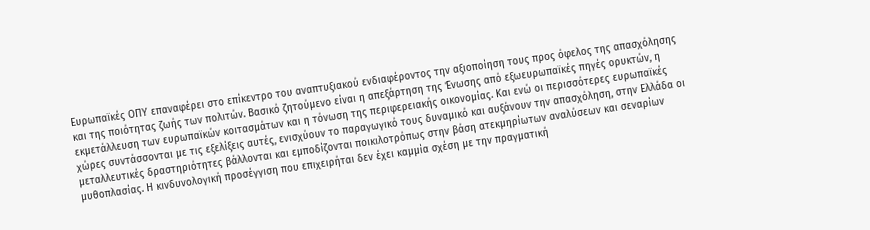Ευρωπαϊκές ΟΠΥ επαναφέρει στο επίκεντρο του αναπτυξιακού ενδιαφέροντος την αξιοποίηση τους προς όφελος της απασχόλησης και της ποιότητας ζωής των πολιτών. Βασικό ζητούμενο είναι η απεξάρτηση της Ένωσης από εξωευρωπαϊκές πηγές ορυκτών, η εκμετάλλευση των ευρωπαϊκών κοιτασμάτων και η τόνωση της περιφερειακής οικονομίας. Και ενώ οι περισσότερες ευρωπαϊκές χώρες συντάσσονται με τις εξελίξεις αυτές, ενισχύουν το παραγωγικό τους δυναμικό και αυξάνουν την απασχόληση, στην Ελλάδα οι μεταλλευτικές δραστηριότητες βάλλονται και εμποδίζονται ποικιλοτρόπως στην βάση ατεκμηρίωτων αναλύσεων και σεναρίων μυθοπλασίας. Η κινδυνολογική προσέγγιση που επιχειρήται δεν έχει καμμία σχέση με την πραγματική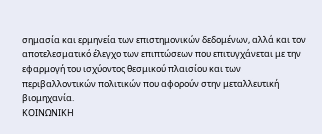σημασία και ερμηνεία των επιστημονικών δεδομένων, αλλά και τον αποτελεσματικό έλεγχο των επιπτώσεων που επιτυγχάνεται με την εφαρμογή του ισχύοντος θεσμικού πλαισίου και των περιβαλλοντικών πολιτικών που αφορούν στην μεταλλευτική βιομηχανία.
ΚΟΙΝΩΝΙΚΗ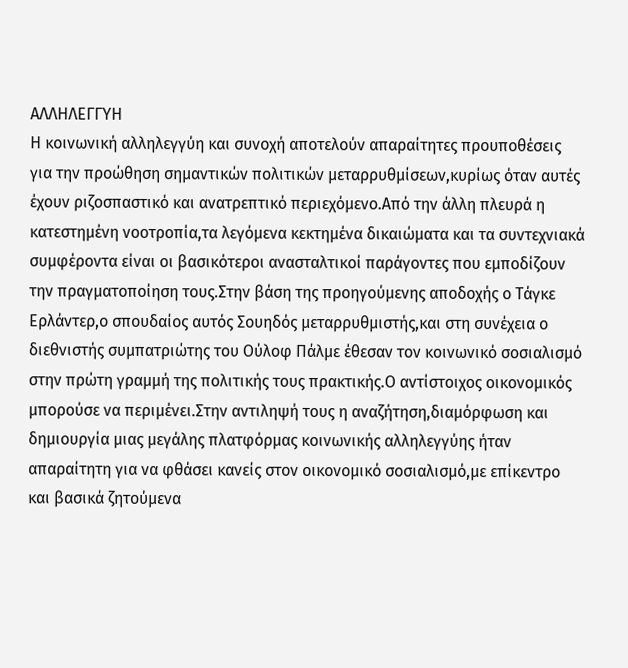ΑΛΛΗΛΕΓΓΥΗ
Η κοινωνική αλληλεγγύη και συνοχή αποτελούν απαραίτητες προυποθέσεις για την προώθηση σημαντικών πολιτικών μεταρρυθμίσεων,κυρίως όταν αυτές έχουν ριζοσπαστικό και ανατρεπτικό περιεχόμενο.Από την άλλη πλευρά η κατεστημένη νοοτροπία,τα λεγόμενα κεκτημένα δικαιώματα και τα συντεχνιακά συμφέροντα είναι οι βασικότεροι ανασταλτικοί παράγοντες που εμποδίζουν την πραγματοποίηση τους.Στην βάση της προηγούμενης αποδοχής ο Τάγκε Ερλάντερ,ο σπουδαίος αυτός Σουηδός μεταρρυθμιστής,και στη συνέχεια ο διεθνιστής συμπατριώτης του Ούλοφ Πάλμε έθεσαν τον κοινωνικό σοσιαλισμό στην πρώτη γραμμή της πολιτικής τους πρακτικής.Ο αντίστοιχος οικονομικός μπορούσε να περιμένει.Στην αντιληψή τους η αναζήτηση,διαμόρφωση και δημιουργία μιας μεγάλης πλατφόρμας κοινωνικής αλληλεγγύης ήταν απαραίτητη για να φθάσει κανείς στον οικονομικό σοσιαλισμό,με επίκεντρο και βασικά ζητούμενα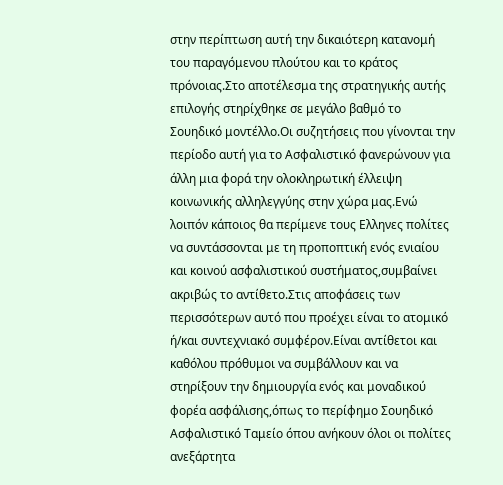στην περίπτωση αυτή την δικαιότερη κατανομή του παραγόμενου πλούτου και το κράτος πρόνοιας.Στο αποτέλεσμα της στρατηγικής αυτής επιλογής στηρίχθηκε σε μεγάλο βαθμό το Σουηδικό μοντέλλο.Οι συζητήσεις που γίνονται την περίοδο αυτή για το Ασφαλιστικό φανερώνουν για άλλη μια φορά την ολοκληρωτική έλλειψη κοινωνικής αλληλεγγύης στην χώρα μας.Ενώ λοιπόν κάποιος θα περίμενε τους Ελληνες πολίτες να συντάσσονται με τη προποπτική ενός ενιαίου και κοινού ασφαλιστικού συστήματος,συμβαίνει ακριβώς το αντίθετο.Στις αποφάσεις των περισσότερων αυτό που προέχει είναι το ατομικό ή/και συντεχνιακό συμφέρον.Είναι αντίθετοι και καθόλου πρόθυμοι να συμβάλλουν και να στηρίξουν την δημιουργία ενός και μοναδικού φορέα ασφάλισης,όπως το περίφημο Σουηδικό Ασφαλιστικό Ταμείο όπου ανήκουν όλοι οι πολίτες ανεξάρτητα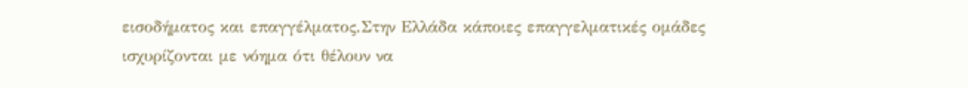εισοδήματος και επαγγέλματος.Στην Ελλάδα κάποιες επαγγελματικές ομάδες ισχυρίζονται με νόημα ότι θέλουν να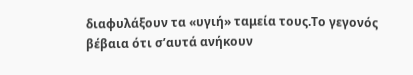διαφυλάξουν τα «υγιή» ταμεία τους.Το γεγονός βέβαια ότι σ’αυτά ανήκουν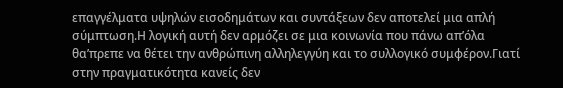επαγγέλματα υψηλών εισοδημάτων και συντάξεων δεν αποτελεί μια απλή σύμπτωση.Η λογική αυτή δεν αρμόζει σε μια κοινωνία που πάνω απ’όλα θα’πρεπε να θέτει την ανθρώπινη αλληλεγγύη και το συλλογικό συμφέρον.Γιατί στην πραγματικότητα κανείς δεν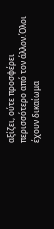αξίζει, ούτε προσφέρει περισσότερο από τον άλλον.Όλοι έχουν δικαίωμα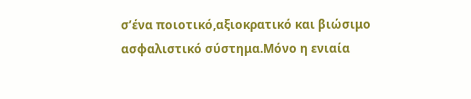σ’ένα ποιοτικό,αξιοκρατικό και βιώσιμο ασφαλιστικό σύστημα.Μόνο η ενιαία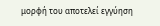μορφή του αποτελεί εγγύηση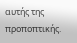αυτής της προποπτικής.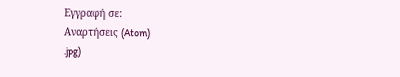Εγγραφή σε:
Αναρτήσεις (Atom)
.jpg)